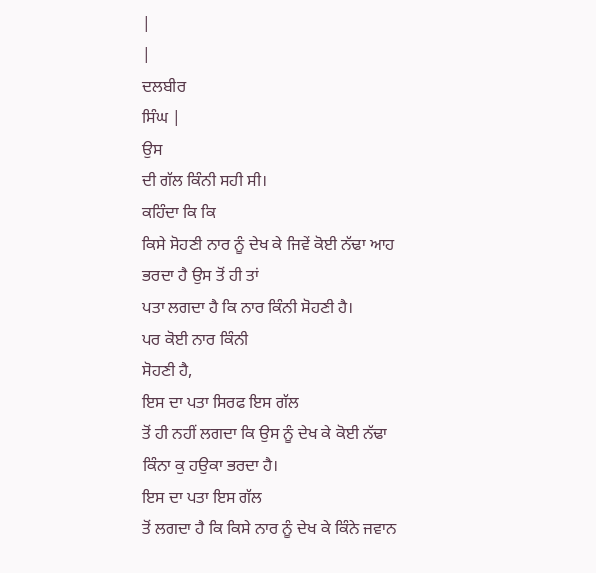|
|
ਦਲਬੀਰ
ਸਿੰਘ |
ਉਸ
ਦੀ ਗੱਲ ਕਿੰਨੀ ਸਹੀ ਸੀ।
ਕਹਿੰਦਾ ਕਿ ਕਿ
ਕਿਸੇ ਸੋਹਣੀ ਨਾਰ ਨੂੰ ਦੇਖ ਕੇ ਜਿਵੇਂ ਕੋਈ ਨੱਢਾ ਆਹ ਭਰਦਾ ਹੈ ਉਸ ਤੋਂ ਹੀ ਤਾਂ
ਪਤਾ ਲਗਦਾ ਹੈ ਕਿ ਨਾਰ ਕਿੰਨੀ ਸੋਹਣੀ ਹੈ।
ਪਰ ਕੋਈ ਨਾਰ ਕਿੰਨੀ
ਸੋਹਣੀ ਹੈ,
ਇਸ ਦਾ ਪਤਾ ਸਿਰਫ ਇਸ ਗੱਲ
ਤੋਂ ਹੀ ਨਹੀਂ ਲਗਦਾ ਕਿ ਉਸ ਨੂੰ ਦੇਖ ਕੇ ਕੋਈ ਨੱਢਾ ਕਿੰਨਾ ਕੁ ਹਉਕਾ ਭਰਦਾ ਹੈ।
ਇਸ ਦਾ ਪਤਾ ਇਸ ਗੱਲ
ਤੋਂ ਲਗਦਾ ਹੈ ਕਿ ਕਿਸੇ ਨਾਰ ਨੂੰ ਦੇਖ ਕੇ ਕਿੰਨੇ ਜਵਾਨ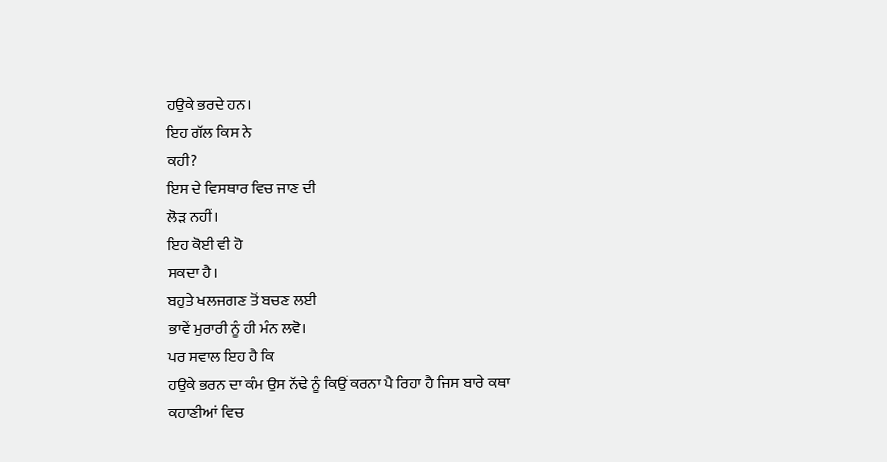ਹਉਕੇ ਭਰਦੇ ਹਨ।
ਇਹ ਗੱਲ ਕਿਸ ਨੇ
ਕਹੀ?
ਇਸ ਦੇ ਵਿਸਥਾਰ ਵਿਚ ਜਾਣ ਦੀ
ਲੋੜ ਨਹੀਂ।
ਇਹ ਕੋਈ ਵੀ ਹੋ
ਸਕਦਾ ਹੈ।
ਬਹੁਤੇ ਖਲਜਗਣ ਤੋਂ ਬਚਣ ਲਈ
ਭਾਵੇਂ ਮੁਰਾਰੀ ਨੂੰ ਹੀ ਮੰਨ ਲਵੋ।
ਪਰ ਸਵਾਲ ਇਹ ਹੈ ਕਿ
ਹਉਕੇ ਭਰਨ ਦਾ ਕੰਮ ਉਸ ਨੱਢੇ ਨੂੰ ਕਿਉਂ ਕਰਨਾ ਪੈ ਰਿਹਾ ਹੈ ਜਿਸ ਬਾਰੇ ਕਥਾ
ਕਹਾਣੀਆਂ ਵਿਚ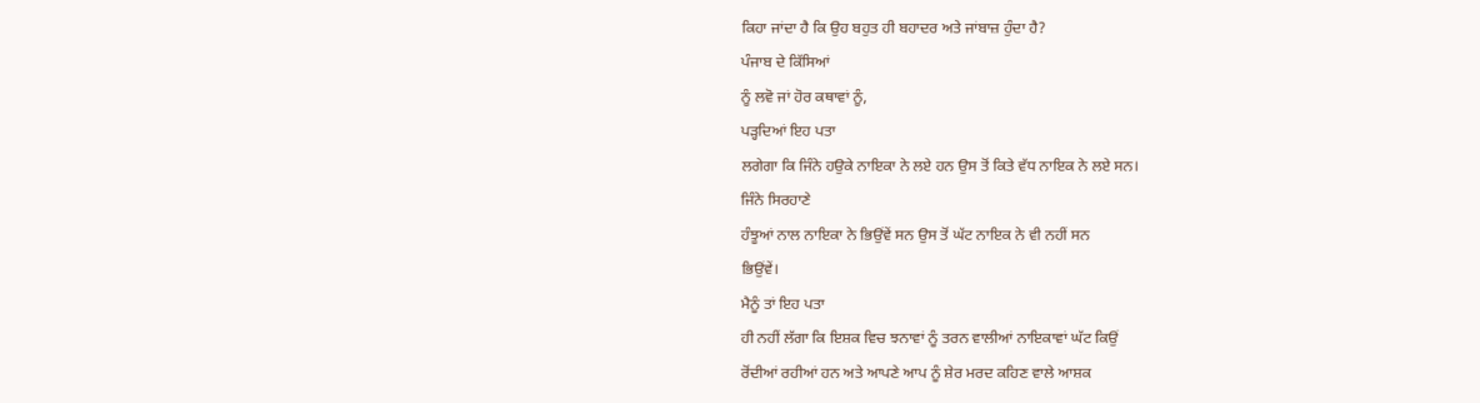ਕਿਹਾ ਜਾਂਦਾ ਹੈ ਕਿ ਉਹ ਬਹੁਤ ਹੀ ਬਹਾਦਰ ਅਤੇ ਜਾਂਬਾਜ਼ ਹੁੰਦਾ ਹੈ?
ਪੰਜਾਬ ਦੇ ਕਿੱਸਿਆਂ
ਨੂੰ ਲਵੋ ਜਾਂ ਹੋਰ ਕਥਾਵਾਂ ਨੂੰ,
ਪੜ੍ਹਦਿਆਂ ਇਹ ਪਤਾ
ਲਗੇਗਾ ਕਿ ਜਿੰਨੇ ਹਉਕੇ ਨਾਇਕਾ ਨੇ ਲਏ ਹਨ ਉਸ ਤੋਂ ਕਿਤੇ ਵੱਧ ਨਾਇਕ ਨੇ ਲਏ ਸਨ।
ਜਿੰਨੇ ਸਿਰਹਾਣੇ
ਹੰਝੂਆਂ ਨਾਲ ਨਾਇਕਾ ਨੇ ਭਿਉਂਵੇਂ ਸਨ ਉਸ ਤੋਂ ਘੱਟ ਨਾਇਕ ਨੇ ਵੀ ਨਹੀਂ ਸਨ
ਭਿਉਂਵੇਂ।
ਮੈਨੂੰ ਤਾਂ ਇਹ ਪਤਾ
ਹੀ ਨਹੀਂ ਲੱਗਾ ਕਿ ਇਸ਼ਕ ਵਿਚ ਝਨਾਵਾਂ ਨੂੰ ਤਰਨ ਵਾਲੀਆਂ ਨਾਇਕਾਵਾਂ ਘੱਟ ਕਿਉਂ
ਰੋਂਦੀਆਂ ਰਹੀਆਂ ਹਨ ਅਤੇ ਆਪਣੇ ਆਪ ਨੂੰ ਸ਼ੇਰ ਮਰਦ ਕਹਿਣ ਵਾਲੇ ਆਸ਼ਕ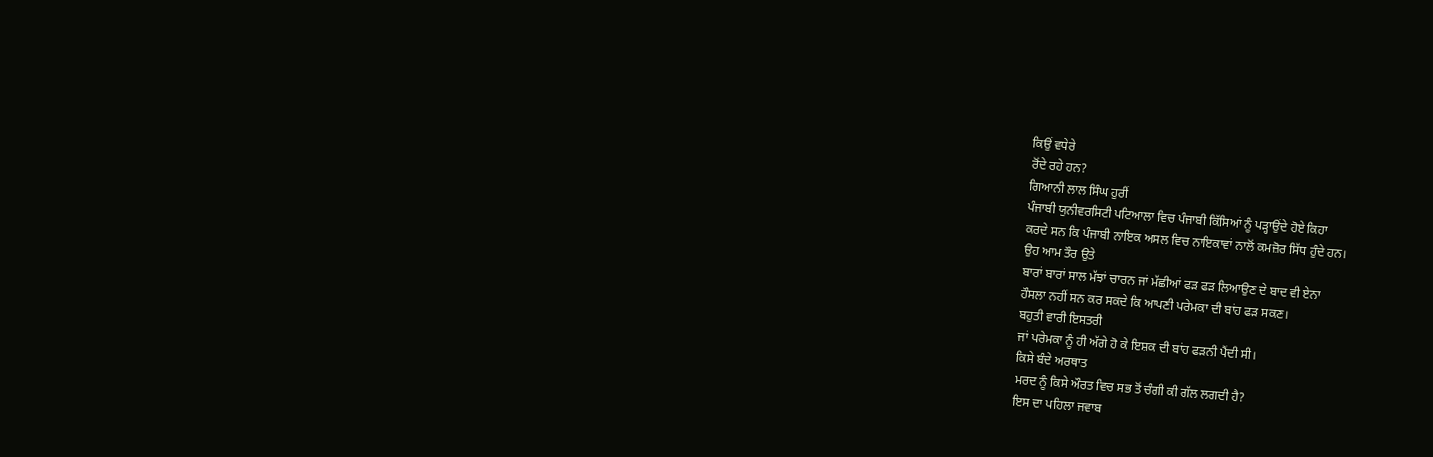ਕਿਉਂ ਵਧੇਰੇ
ਰੋਂਦੇ ਰਹੇ ਹਨ?
ਗਿਆਨੀ ਲਾਲ ਸਿੰਘ ਹੁਰੀਂ
ਪੰਜਾਬੀ ਯੁਨੀਵਰਸਿਟੀ ਪਟਿਆਲਾ ਵਿਚ ਪੰਜਾਬੀ ਕਿੱਸਿਆਂ ਨੂੰ ਪੜ੍ਹਾਉਂਦੇ ਹੋਏ ਕਿਹਾ
ਕਰਦੇ ਸਨ ਕਿ ਪੰਜਾਬੀ ਨਾਇਕ ਅਸਲ ਵਿਚ ਨਾਇਕਾਵਾਂ ਨਾਲੋਂ ਕਮਜ਼ੋਰ ਸਿੱਧ ਹੁੰਦੇ ਹਨ।
ਉਹ ਆਮ ਤੌਰ ਉਤੇ
ਬਾਰਾਂ ਬਾਰਾਂ ਸਾਲ ਮੱਝਾਂ ਚਾਰਨ ਜਾਂ ਮੱਛੀਆਂ ਫੜ ਫੜ ਲਿਆਉਣ ਦੇ ਬਾਦ ਵੀ ਏਨਾ
ਹੌਸਲਾ ਨਹੀਂ ਸਨ ਕਰ ਸਕਦੇ ਕਿ ਆਪਣੀ ਪਰੇਮਕਾ ਦੀ ਬਾਂਹ ਫੜ ਸਕਣ।
ਬਹੁਤੀ ਵਾਰੀ ਇਸਤਰੀ
ਜਾਂ ਪਰੇਮਕਾ ਨੂੰ ਹੀ ਅੱਗੇ ਹੋ ਕੇ ਇਸ਼ਕ ਦੀ ਬਾਂਹ ਫੜਨੀ ਪੈਂਦੀ ਸੀ।
ਕਿਸੇ ਬੰਦੇ ਅਰਥਾਤ
ਮਰਦ ਨੂੰ ਕਿਸੇ ਔਰਤ ਵਿਚ ਸਭ ਤੋਂ ਚੰਗੀ ਕੀ ਗੱਲ ਲਗਦੀ ਹੈ?
ਇਸ ਦਾ ਪਹਿਲਾ ਜਵਾਬ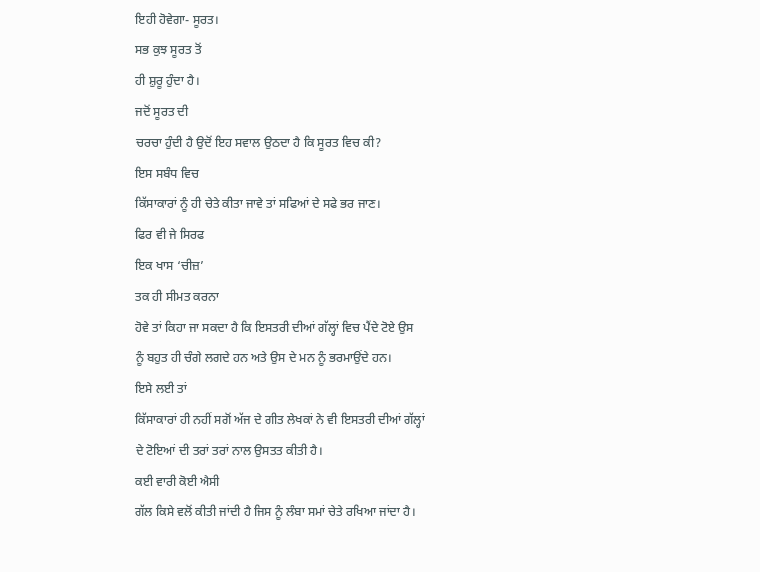ਇਹੀ ਹੋਵੇਗਾ- ਸੂਰਤ।
ਸਭ ਕੁਝ ਸੂਰਤ ਤੋਂ
ਹੀ ਸ਼ੁਰੂ ਹੁੰਦਾ ਹੈ।
ਜਦੋਂ ਸੂਰਤ ਦੀ
ਚਰਚਾ ਹੁੰਦੀ ਹੈ ਉਦੋਂ ਇਹ ਸਵਾਲ ਉਠਦਾ ਹੈ ਕਿ ਸੂਰਤ ਵਿਚ ਕੀ?
ਇਸ ਸਬੰਧ ਵਿਚ
ਕਿੱਸਾਕਾਰਾਂ ਨੂੰ ਹੀ ਚੇਤੇ ਕੀਤਾ ਜਾਵੇ ਤਾਂ ਸਫਿਆਂ ਦੇ ਸਫੇ ਭਰ ਜਾਣ।
ਫਿਰ ਵੀ ਜੇ ਸਿਰਫ
ਇਕ ਖਾਸ ‘ਚੀਜ਼’
ਤਕ ਹੀ ਸੀਮਤ ਕਰਨਾ
ਹੋਵੇ ਤਾਂ ਕਿਹਾ ਜਾ ਸਕਦਾ ਹੈ ਕਿ ਇਸਤਰੀ ਦੀਆਂ ਗੱਲ੍ਹਾਂ ਵਿਚ ਪੈਂਦੇ ਟੋਏ ਉਸ
ਨੂੰ ਬਹੁਤ ਹੀ ਚੰਗੇ ਲਗਦੇ ਹਨ ਅਤੇ ਉਸ ਦੇ ਮਨ ਨੂੰ ਭਰਮਾਉਂਦੇ ਹਨ।
ਇਸੇ ਲਈ ਤਾਂ
ਕਿੱਸਾਕਾਰਾਂ ਹੀ ਨਹੀਂ ਸਗੋਂ ਅੱਜ ਦੇ ਗੀਤ ਲੇਖਕਾਂ ਨੇ ਵੀ ਇਸਤਰੀ ਦੀਆਂ ਗੱਲ੍ਹਾਂ
ਦੇ ਟੋਇਆਂ ਦੀ ਤਰਾਂ ਤਰਾਂ ਨਾਲ ਉਸਤਤ ਕੀਤੀ ਹੈ।
ਕਈ ਵਾਰੀ ਕੋਈ ਐਸੀ
ਗੱਲ ਕਿਸੇ ਵਲੋਂ ਕੀਤੀ ਜਾਂਦੀ ਹੈ ਜਿਸ ਨੂੰ ਲੰਬਾ ਸਮਾਂ ਚੇਤੇ ਰਖਿਆ ਜਾਂਦਾ ਹੈ।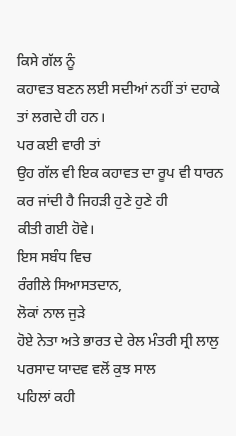ਕਿਸੇ ਗੱਲ ਨੂੰ
ਕਹਾਵਤ ਬਣਨ ਲਈ ਸਦੀਆਂ ਨਹੀਂ ਤਾਂ ਦਹਾਕੇ ਤਾਂ ਲਗਦੇ ਹੀ ਹਨ।
ਪਰ ਕਈ ਵਾਰੀ ਤਾਂ
ਉਹ ਗੱਲ ਵੀ ਇਕ ਕਹਾਵਤ ਦਾ ਰੂਪ ਵੀ ਧਾਰਨ ਕਰ ਜਾਂਦੀ ਹੈ ਜਿਹੜੀ ਹੁਣੇ ਹੁਣੇ ਹੀ
ਕੀਤੀ ਗਈ ਹੋਵੇ।
ਇਸ ਸਬੰਧ ਵਿਚ
ਰੰਗੀਲੇ ਸਿਆਸਤਦਾਨ,
ਲੋਕਾਂ ਨਾਲ ਜੁੜੇ
ਹੋਏ ਨੇਤਾ ਅਤੇ ਭਾਰਤ ਦੇ ਰੇਲ ਮੰਤਰੀ ਸ੍ਰੀ ਲਾਲੁ ਪਰਸਾਦ ਯਾਦਵ ਵਲੋਂ ਕੁਝ ਸਾਲ
ਪਹਿਲਾਂ ਕਹੀ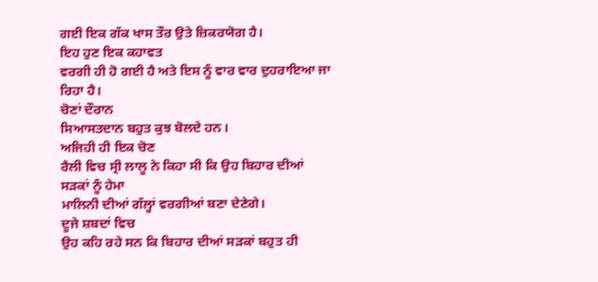ਗਈ ਇਕ ਗੱਕ ਖਾਸ ਤੌਰ ਉਤੇ ਜ਼ਿਕਰਯੋਗ ਹੈ।
ਇਹ ਹੁਣ ਇਕ ਕਹਾਵਤ
ਵਰਗੀ ਹੀ ਹੋ ਗਈ ਹੈ ਅਤੇ ਇਸ ਨੂੰ ਵਾਰ ਵਾਰ ਦੁਹਰਾਇਆ ਜਾ ਰਿਹਾ ਹੈ।
ਚੋਣਾਂ ਦੌਰਾਨ
ਸਿਆਸਤਦਾਨ ਬਹੁਤ ਕੁਝ ਬੋਲਦੇ ਹਨ।
ਅਜਿਹੀ ਹੀ ਇਕ ਚੋਣ
ਰੈਲੀ ਵਿਚ ਸ੍ਰੀ ਲਾਲੂ ਨੇ ਕਿਹਾ ਸੀ ਕਿ ਉਹ ਬਿਹਾਰ ਦੀਆਂ ਸੜਕਾਂ ਨੂੰ ਹੇਮਾ
ਮਾਲਿਨੀ ਦੀਆਂ ਗੱਲ੍ਹਾਂ ਵਰਗੀਆਂ ਬਣਾ ਦੇਣੇਗੇ।
ਦੂਜੇ ਸ਼ਬਦਾਂ ਵਿਚ
ਉਹ ਕਹਿ ਰਹੇ ਸਨ ਕਿ ਬਿਹਾਰ ਦੀਆਂ ਸੜਕਾਂ ਬਹੁਤ ਹੀ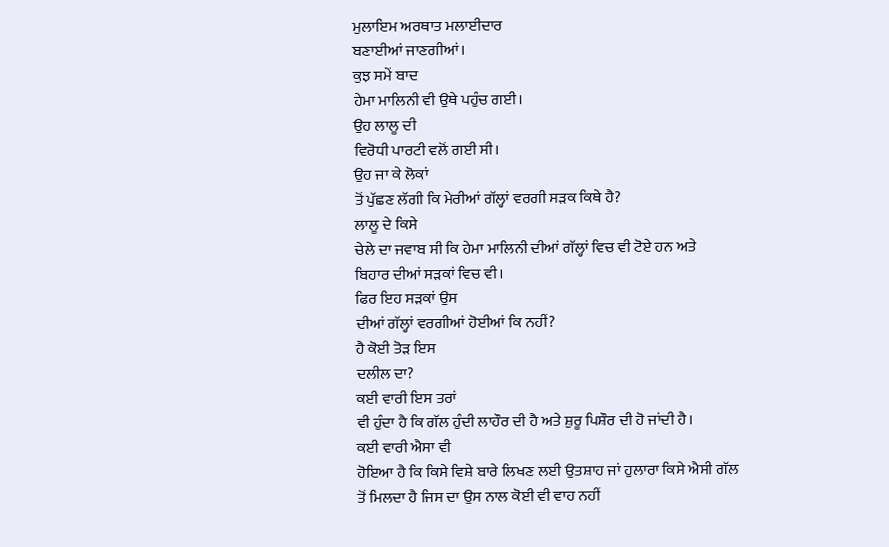ਮੁਲਾਇਮ ਅਰਥਾਤ ਮਲਾਈਦਾਰ
ਬਣਾਈਆਂ ਜਾਣਗੀਆਂ।
ਕੁਝ ਸਮੇਂ ਬਾਦ
ਹੇਮਾ ਮਾਲਿਨੀ ਵੀ ਉਥੇ ਪਹੁੰਚ ਗਈ।
ਉਹ ਲਾਲੂ ਦੀ
ਵਿਰੋਧੀ ਪਾਰਟੀ ਵਲੋਂ ਗਈ ਸੀ।
ਉਹ ਜਾ ਕੇ ਲੋਕਾਂ
ਤੋਂ ਪੁੱਛਣ ਲੱਗੀ ਕਿ ਮੇਰੀਆਂ ਗੱਲ੍ਹਾਂ ਵਰਗੀ ਸੜਕ ਕਿਥੇ ਹੈ?
ਲਾਲੂ ਦੇ ਕਿਸੇ
ਚੇਲੇ ਦਾ ਜਵਾਬ ਸੀ ਕਿ ਹੇਮਾ ਮਾਲਿਨੀ ਦੀਆਂ ਗੱਲ੍ਹਾਂ ਵਿਚ ਵੀ ਟੋਏ ਹਨ ਅਤੇ
ਬਿਹਾਰ ਦੀਆਂ ਸੜਕਾਂ ਵਿਚ ਵੀ।
ਫਿਰ ਇਹ ਸੜਕਾਂ ਉਸ
ਦੀਆਂ ਗੱਲ੍ਹਾਂ ਵਰਗੀਆਂ ਹੋਈਆਂ ਕਿ ਨਹੀਂ?
ਹੈ ਕੋਈ ਤੋੜ ਇਸ
ਦਲੀਲ ਦਾ?
ਕਈ ਵਾਰੀ ਇਸ ਤਰਾਂ
ਵੀ ਹੁੰਦਾ ਹੈ ਕਿ ਗੱਲ ਹੁੰਦੀ ਲਾਹੌਰ ਦੀ ਹੈ ਅਤੇ ਸ਼ੁਰੂ ਪਿਸ਼ੌਰ ਦੀ ਹੋ ਜਾਂਦੀ ਹੈ।
ਕਈ ਵਾਰੀ ਐਸਾ ਵੀ
ਹੋਇਆ ਹੈ ਕਿ ਕਿਸੇ ਵਿਸ਼ੇ ਬਾਰੇ ਲਿਖਣ ਲਈ ਉਤਸ਼ਾਹ ਜਾਂ ਹੁਲਾਰਾ ਕਿਸੇ ਐਸੀ ਗੱਲ
ਤੋਂ ਮਿਲਦਾ ਹੈ ਜਿਸ ਦਾ ਉਸ ਨਾਲ ਕੋਈ ਵੀ ਵਾਹ ਨਹੀਂ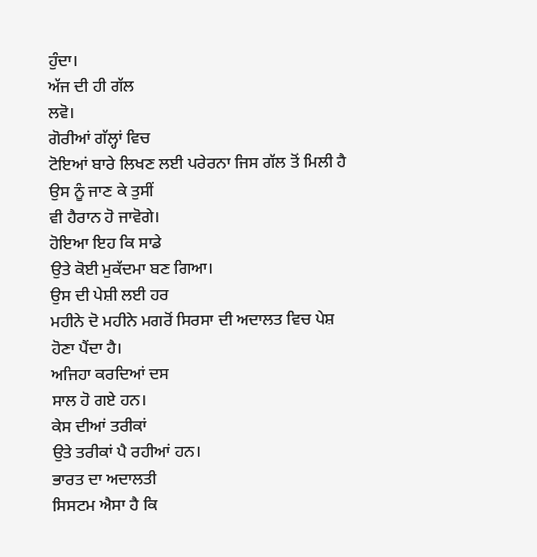ਹੁੰਦਾ।
ਅੱਜ ਦੀ ਹੀ ਗੱਲ
ਲਵੋ।
ਗੋਰੀਆਂ ਗੱਲ੍ਹਾਂ ਵਿਚ
ਟੋਇਆਂ ਬਾਰੇ ਲਿਖਣ ਲਈ ਪਰੇਰਨਾ ਜਿਸ ਗੱਲ ਤੋਂ ਮਿਲੀ ਹੈ ਉਸ ਨੂੰ ਜਾਣ ਕੇ ਤੁਸੀਂ
ਵੀ ਹੈਰਾਨ ਹੋ ਜਾਵੋਗੇ।
ਹੋਇਆ ਇਹ ਕਿ ਸਾਡੇ
ਉਤੇ ਕੋਈ ਮੁਕੱਦਮਾ ਬਣ ਗਿਆ।
ਉਸ ਦੀ ਪੇਸ਼ੀ ਲਈ ਹਰ
ਮਹੀਨੇ ਦੋ ਮਹੀਨੇ ਮਗਰੋਂ ਸਿਰਸਾ ਦੀ ਅਦਾਲਤ ਵਿਚ ਪੇਸ਼ ਹੋਣਾ ਪੈਂਦਾ ਹੈ।
ਅਜਿਹਾ ਕਰਦਿਆਂ ਦਸ
ਸਾਲ ਹੋ ਗਏ ਹਨ।
ਕੇਸ ਦੀਆਂ ਤਰੀਕਾਂ
ਉਤੇ ਤਰੀਕਾਂ ਪੈ ਰਹੀਆਂ ਹਨ।
ਭਾਰਤ ਦਾ ਅਦਾਲਤੀ
ਸਿਸਟਮ ਐਸਾ ਹੈ ਕਿ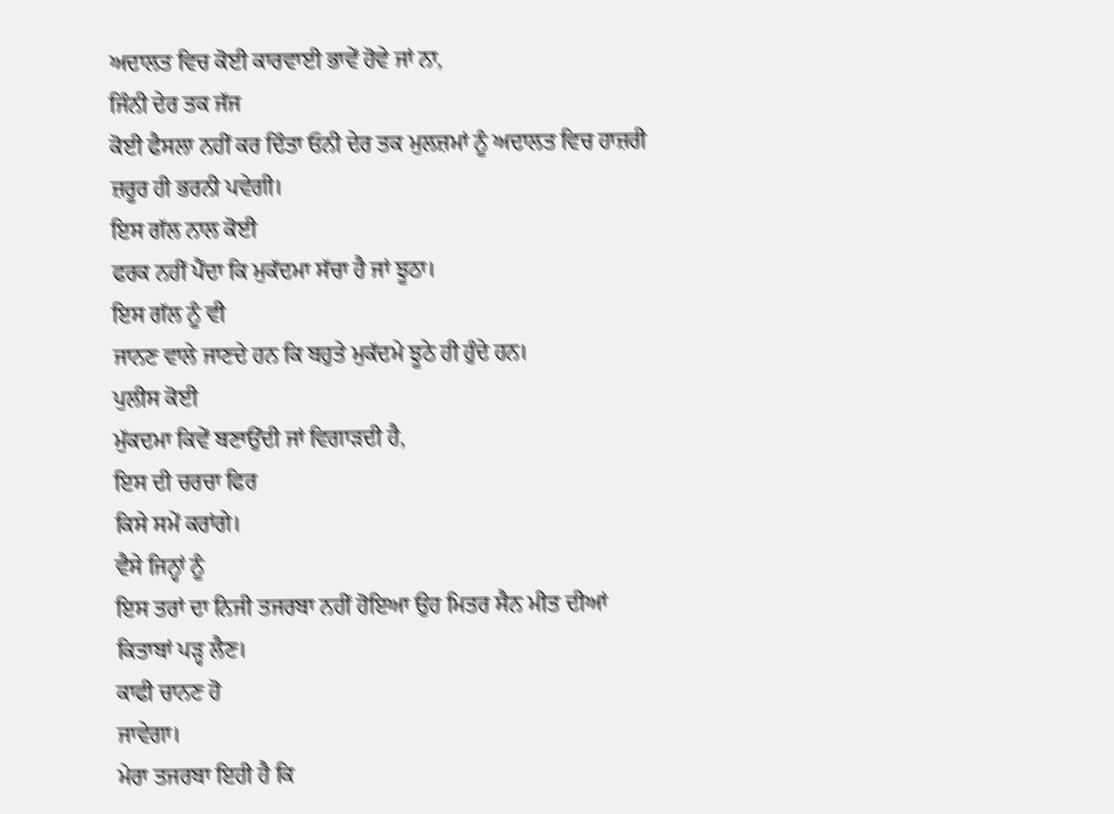ਅਦਾਲਤ ਵਿਚ ਕੋਈ ਕਾਰਵਾਈ ਭਾਵੇਂ ਹੋਵੇ ਜਾਂ ਨਾ,
ਜਿੰਨੀ ਦੇਰ ਤਕ ਜੱਜ
ਕੋਈ ਫੈਸਲਾ ਨਹੀਂ ਕਰ ਦਿੰਤਾ ਓਨੀ ਦੇਰ ਤਕ ਮੁਲਜ਼ਮਾਂ ਨੂੰ ਅਦਾਲਤ ਵਿਚ ਹਾਜ਼ਰੀ
ਜ਼ਰੂਰ ਹੀ ਭਰਨੀ ਪਵੇਗੀ।
ਇਸ ਗੱਲ ਨਾਲ ਕੋਈ
ਫਰਕ ਨਹੀਂ ਪੈਂਦਾ ਕਿ ਮੁਕੱਦਮਾ ਸੱਚਾ ਹੈ ਜਾਂ ਝੂਠਾ।
ਇਸ ਗੱਲ ਨੂੰ ਵੀ
ਜਾਨਣ ਵਾਲੇ ਜਾਣਦੇ ਹਨ ਕਿ ਬਹੁਤੇ ਮੁਕੱਦਮੇ ਝੂਠੇ ਹੀ ਹੁੰਦੇ ਹਨ।
ਪੁਲੀਸ ਕੋਈ
ਮੁੱਕਦਮਾ ਕਿਵੇਂ ਬਣਾਉਂਦੀ ਜਾਂ ਵਿਗਾੜਦੀ ਹੈ,
ਇਸ ਦੀ ਚਰਚਾ ਫਿਰ
ਕਿਸੇ ਸਮੇਂ ਕਰਾਂਗੇ।
ਵੈਸੇ ਜਿਨ੍ਹਾਂ ਨੂੰ
ਇਸ ਤਰਾਂ ਦਾ ਨਿਜੀ ਤਜਰਬਾ ਨਹੀਂ ਹੋਇਆ ਉਹ ਮਿਤਰ ਸੈਨ ਮੀਤ ਦੀਆਂ
ਕਿਤਾਬਾਂ ਪੜ੍ਹ ਲੈਣ।
ਕਾਫੀ ਚਾਨਣ ਹੋ
ਜਾਵੇਗਾ।
ਮੇਰਾ ਤਜਰਬਾ ਇਹੀ ਹੈ ਕਿ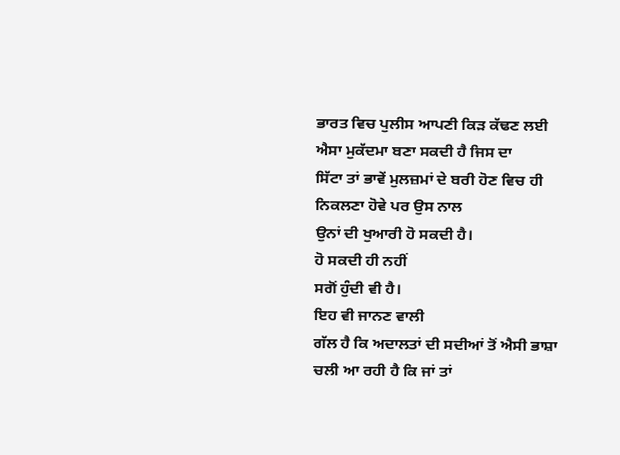ਭਾਰਤ ਵਿਚ ਪੁਲੀਸ ਆਪਣੀ ਕਿੜ ਕੱਢਣ ਲਈ ਐਸਾ ਮੁਕੱਦਮਾ ਬਣਾ ਸਕਦੀ ਹੈ ਜਿਸ ਦਾ
ਸਿੱਟਾ ਤਾਂ ਭਾਵੇਂ ਮੁਲਜ਼ਮਾਂ ਦੇ ਬਰੀ ਹੋਣ ਵਿਚ ਹੀ ਨਿਕਲਣਾ ਹੋਵੇ ਪਰ ਉਸ ਨਾਲ
ਉਨਾਂ ਦੀ ਖੁਆਰੀ ਹੋ ਸਕਦੀ ਹੈ।
ਹੋ ਸਕਦੀ ਹੀ ਨਹੀਂ
ਸਗੋਂ ਹੁੰਦੀ ਵੀ ਹੈ।
ਇਹ ਵੀ ਜਾਨਣ ਵਾਲੀ
ਗੱਲ ਹੈ ਕਿ ਅਦਾਲਤਾਂ ਦੀ ਸਦੀਆਂ ਤੋਂ ਐਸੀ ਭਾਸ਼ਾ ਚਲੀ ਆ ਰਹੀ ਹੈ ਕਿ ਜਾਂ ਤਾਂ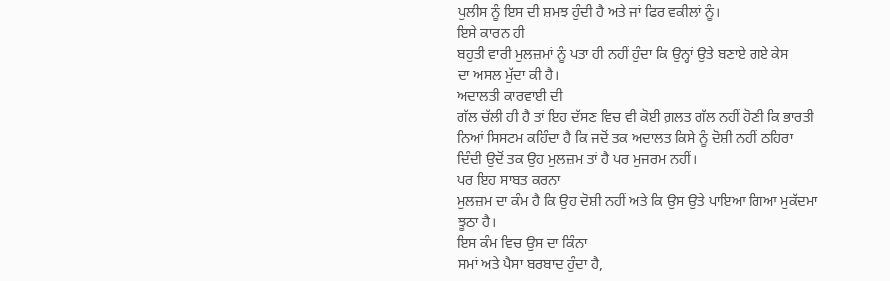ਪੁਲੀਸ ਨੂੰ ਇਸ ਦੀ ਸ਼ਮਝ ਹੁੰਦੀ ਹੈ ਅਤੇ ਜਾਂ ਫਿਰ ਵਕੀਲਾਂ ਨੂੰ।
ਇਸੇ ਕਾਰਨ ਹੀ
ਬਹੁਤੀ ਵਾਰੀ ਮੁਲਜ਼ਮਾਂ ਨੂੰ ਪਤਾ ਹੀ ਨਹੀਂ ਹੁੰਦਾ ਕਿ ਉਨ੍ਹਾਂ ਉਤੇ ਬਣਾਏ ਗਏ ਕੇਸ
ਦਾ ਅਸਲ ਮੁੱਦਾ ਕੀ ਹੈ।
ਅਦਾਲਤੀ ਕਾਰਵਾਈ ਦੀ
ਗੱਲ ਚੱਲੀ ਹੀ ਹੈ ਤਾਂ ਇਹ ਦੱਸਣ ਵਿਚ ਵੀ ਕੋਈ ਗ਼ਲਤ ਗੱਲ ਨਹੀਂ ਹੋਣੀ ਕਿ ਭਾਰਤੀ
ਨਿਆਂ ਸਿਸਟਮ ਕਹਿੰਦਾ ਹੈ ਕਿ ਜਦੋਂ ਤਕ ਅਦਾਲਤ ਕਿਸੇ ਨੂੰ ਦੋਸ਼ੀ ਨਹੀਂ ਠਹਿਰਾ
ਦਿੰਦੀ ਉਦੋਂ ਤਕ ਉਹ ਮੁਲਜ਼ਮ ਤਾਂ ਹੈ ਪਰ ਮੁਜਰਮ ਨਹੀਂ।
ਪਰ ਇਹ ਸਾਬਤ ਕਰਨਾ
ਮੁਲਜ਼ਮ ਦਾ ਕੰਮ ਹੈ ਕਿ ਉਹ ਦੋਸ਼ੀ ਨਹੀਂ ਅਤੇ ਕਿ ਉਸ ਉਤੇ ਪਾਇਆ ਗਿਆ ਮੁਕੱਦਮਾ
ਝੂਠਾ ਹੈ।
ਇਸ ਕੰਮ ਵਿਚ ਉਸ ਦਾ ਕਿੰਨਾ
ਸਮਾਂ ਅਤੇ ਪੈਸਾ ਬਰਬਾਦ ਹੁੰਦਾ ਹੈ,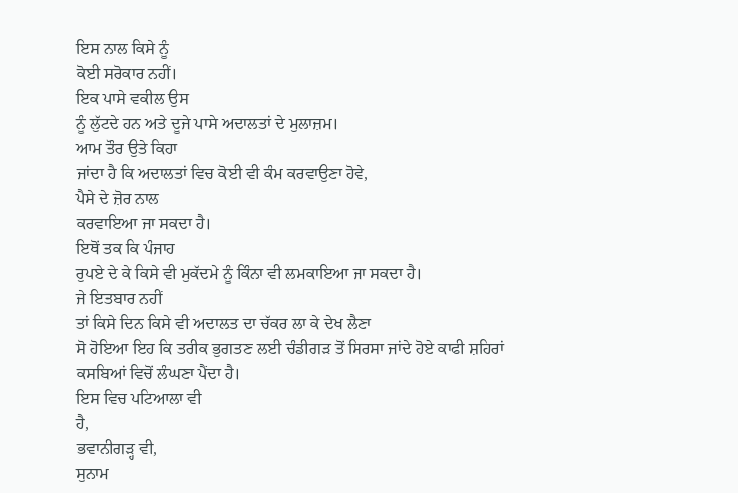ਇਸ ਨਾਲ ਕਿਸੇ ਨੂੰ
ਕੋਈ ਸਰੋਕਾਰ ਨਹੀਂ।
ਇਕ ਪਾਸੇ ਵਕੀਲ ਉਸ
ਨੂੰ ਲੁੱਟਦੇ ਹਨ ਅਤੇ ਦੂਜੇ ਪਾਸੇ ਅਦਾਲਤਾਂ ਦੇ ਮੁਲਾਜ਼ਮ।
ਆਮ ਤੌਰ ਉਤੇ ਕਿਹਾ
ਜਾਂਦਾ ਹੈ ਕਿ ਅਦਾਲਤਾਂ ਵਿਚ ਕੋਈ ਵੀ ਕੰਮ ਕਰਵਾਉਣਾ ਹੋਵੇ,
ਪੈਸੇ ਦੇ ਜ਼ੋਰ ਨਾਲ
ਕਰਵਾਇਆ ਜਾ ਸਕਦਾ ਹੈ।
ਇਥੋਂ ਤਕ ਕਿ ਪੰਜਾਹ
ਰੁਪਏ ਦੇ ਕੇ ਕਿਸੇ ਵੀ ਮੁਕੱਦਮੇ ਨੂੰ ਕਿੰਨਾ ਵੀ ਲਮਕਾਇਆ ਜਾ ਸਕਦਾ ਹੈ।
ਜੇ ਇਤਬਾਰ ਨਹੀਂ
ਤਾਂ ਕਿਸੇ ਦਿਨ ਕਿਸੇ ਵੀ ਅਦਾਲਤ ਦਾ ਚੱਕਰ ਲਾ ਕੇ ਦੇਖ ਲੈਣਾ
ਸੋ ਹੋਇਆ ਇਹ ਕਿ ਤਰੀਕ ਭੁਗਤਣ ਲਈ ਚੰਡੀਗੜ ਤੋਂ ਸਿਰਸਾ ਜਾਂਦੇ ਹੋਏ ਕਾਫੀ ਸ਼ਹਿਰਾਂ
ਕਸਬਿਆਂ ਵਿਚੋਂ ਲੰਘਣਾ ਪੈਂਦਾ ਹੈ।
ਇਸ ਵਿਚ ਪਟਿਆਲਾ ਵੀ
ਹੈ,
ਭਵਾਨੀਗੜ੍ਹ ਵੀ,
ਸੁਨਾਮ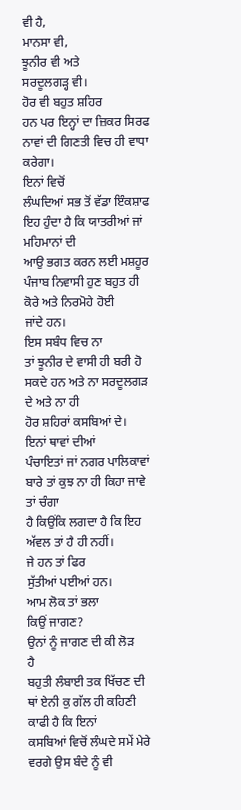ਵੀ ਹੈ,
ਮਾਨਸਾ ਵੀ,
ਝੂਨੀਰ ਵੀ ਅਤੇ
ਸਰਦੂਲਗੜ੍ਹ ਵੀ।
ਹੋਰ ਵੀ ਬਹੁਤ ਸ਼ਹਿਰ
ਹਨ ਪਰ ਇਨ੍ਹਾਂ ਦਾ ਜ਼ਿਕਰ ਸਿਰਫ ਨਾਵਾਂ ਦੀ ਗਿਣਤੀ ਵਿਚ ਹੀ ਵਾਧਾ ਕਰੇਗਾ।
ਇਨਾਂ ਵਿਚੋਂ
ਲੰਘਦਿਆਂ ਸਭ ਤੋਂ ਵੱਡਾ ਇੰਕਸ਼ਾਫ ਇਹ ਹੁੰਦਾ ਹੈ ਕਿ ਯਾਤਰੀਆਂ ਜਾਂ ਮਹਿਮਾਨਾਂ ਦੀ
ਆਉ ਭਗਤ ਕਰਨ ਲਈ ਮਸ਼ਹੂਰ ਪੰਜਾਬ ਨਿਵਾਸੀ ਹੁਣ ਬਹੁਤ ਹੀ ਕੋਰੇ ਅਤੇ ਨਿਰਮੋਹੇ ਹੋਈ
ਜਾਂਦੇ ਹਨ।
ਇਸ ਸਬੰਧ ਵਿਚ ਨਾ
ਤਾਂ ਝੂਨੀਰ ਦੇ ਵਾਸੀ ਹੀ ਬਰੀ ਹੋ ਸਕਦੇ ਹਨ ਅਤੇ ਨਾ ਸਰਦੂਲਗੜ ਦੇ ਅਤੇ ਨਾ ਹੀ
ਹੋਰ ਸ਼ਹਿਰਾਂ ਕਸਬਿਆਂ ਦੇ।
ਇਨਾਂ ਥਾਵਾਂ ਦੀਆਂ
ਪੰਚਾਇਤਾਂ ਜਾਂ ਨਗਰ ਪਾਲਿਕਾਵਾਂ ਬਾਰੇ ਤਾਂ ਕੁਝ ਨਾ ਹੀ ਕਿਹਾ ਜਾਵੇ ਤਾਂ ਚੰਗਾ
ਹੈ ਕਿਉਂਕਿ ਲਗਦਾ ਹੈ ਕਿ ਇਹ ਅੱਵਲ ਤਾਂ ਹੈ ਹੀ ਨਹੀਂ।
ਜੇ ਹਨ ਤਾਂ ਫਿਰ
ਸੁੱਤੀਆਂ ਪਈਆਂ ਹਨ।
ਆਮ ਲੋਕ ਤਾਂ ਭਲਾ
ਕਿਉਂ ਜਾਗਣ?
ਉਨਾਂ ਨੂੰ ਜਾਗਣ ਦੀ ਕੀ ਲੋੜ
ਹੈ
ਬਹੁਤੀ ਲੰਬਾਈ ਤਕ ਖਿੱਚਣ ਦੀ ਥਾਂ ਏਨੀ ਕੁ ਗੱਲ ਹੀ ਕਹਿਣੀ ਕਾਫੀ ਹੈ ਕਿ ਇਨਾਂ
ਕਸਬਿਆਂ ਵਿਚੋਂ ਲੰਘਦੇ ਸਮੇਂ ਮੇਰੇ ਵਰਗੇ ਉਸ ਬੰਦੇ ਨੂੰ ਵੀ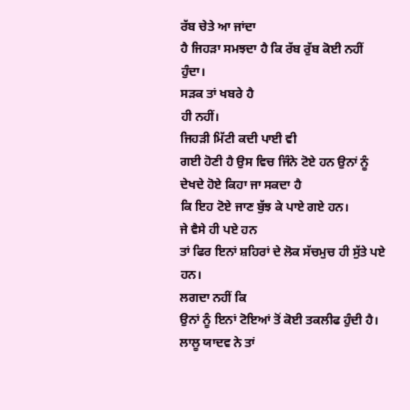ਰੱਬ ਚੇਤੇ ਆ ਜਾਂਦਾ
ਹੈ ਜਿਹੜਾ ਸਮਝਦਾ ਹੈ ਕਿ ਰੱਬ ਰੁੱਬ ਕੋਈ ਨਹੀਂ ਹੁੰਦਾ।
ਸੜਕ ਤਾਂ ਖਬਰੇ ਹੈ
ਹੀ ਨਹੀਂ।
ਜਿਹੜੀ ਮਿੱਟੀ ਕਦੀ ਪਾਈ ਵੀ
ਗਈ ਹੋਣੀ ਹੈ ਉਸ ਵਿਚ ਜਿੰਨੇ ਟੋਏ ਹਨ ਉਨਾਂ ਨੂੰ ਦੇਖਦੇ ਹੋਏ ਕਿਹਾ ਜਾ ਸਕਦਾ ਹੈ
ਕਿ ਇਹ ਟੋਏ ਜਾਣ ਬੁੱਝ ਕੇ ਪਾਏ ਗਏ ਹਨ।
ਜੇ ਵੈਸੇ ਹੀ ਪਏ ਹਨ
ਤਾਂ ਫਿਰ ਇਨਾਂ ਸ਼ਹਿਰਾਂ ਦੇ ਲੋਕ ਸੱਚਮੁਚ ਹੀ ਸੁੱਤੇ ਪਏ ਹਨ।
ਲਗਦਾ ਨਹੀਂ ਕਿ
ਉਨਾਂ ਨੂੰ ਇਨਾਂ ਟੋਇਆਂ ਤੋਂ ਕੋਈ ਤਕਲੀਫ ਹੁੰਦੀ ਹੈ।
ਲਾਲੂ ਯਾਦਵ ਨੇ ਤਾਂ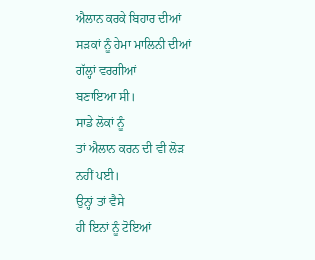ਐਲਾਨ ਕਰਕੇ ਬਿਹਾਰ ਦੀਆਂ ਸੜਕਾਂ ਨੂੰ ਹੇਮਾ ਮਾਲਿਨੀ ਦੀਆਂ ਗੱਲ੍ਹਾਂ ਵਰਗੀਆਂ
ਬਣਾਇਆ ਸੀ।
ਸਾਡੇ ਲੋਕਾਂ ਨੂੰ
ਤਾਂ ਐਲਾਨ ਕਰਨ ਦੀ ਵੀ ਲੋੜ ਨਹੀਂ ਪਈ।
ਉਨ੍ਹਾਂ ਤਾਂ ਵੈਸੇ
ਹੀ ਇਨਾਂ ਨੂੰ ਟੋਇਆਂ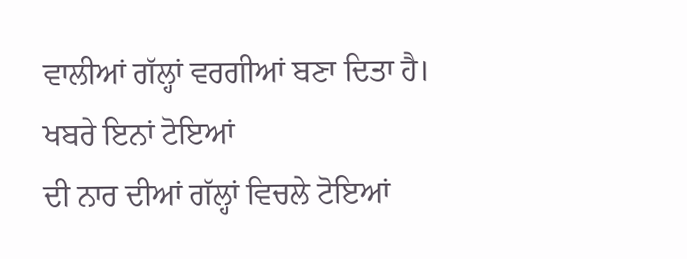ਵਾਲੀਆਂ ਗੱਲ੍ਹਾਂ ਵਰਗੀਆਂ ਬਣਾ ਦਿਤਾ ਹੈ।
ਖਬਰੇ ਇਨਾਂ ਟੋਇਆਂ
ਦੀ ਨਾਰ ਦੀਆਂ ਗੱਲ੍ਹਾਂ ਵਿਚਲੇ ਟੋਇਆਂ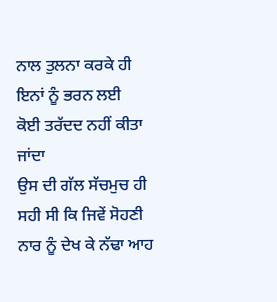ਨਾਲ ਤੁਲਨਾ ਕਰਕੇ ਹੀ ਇਨਾਂ ਨੂੰ ਭਰਨ ਲਈ
ਕੋਈ ਤਰੱਦਦ ਨਹੀਂ ਕੀਤਾ ਜਾਂਦਾ
ਉਸ ਦੀ ਗੱਲ ਸੱਚਮੁਚ ਹੀ ਸਹੀ ਸੀ ਕਿ ਜਿਵੇਂ ਸੋਹਣੀ ਨਾਰ ਨੂੰ ਦੇਖ ਕੇ ਨੱਢਾ ਆਹ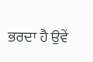ਭਰਦਾ ਹੈ ਉਵੇਂ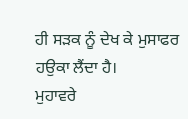ਹੀ ਸੜਕ ਨੂੰ ਦੇਖ ਕੇ ਮੁਸਾਫਰ ਹਉਕਾ ਲੈਂਦਾ ਹੈ।
ਮੁਹਾਵਰੇ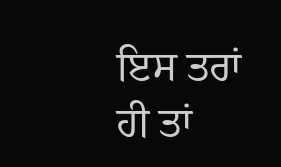ਇਸ ਤਰਾਂ
ਹੀ ਤਾਂ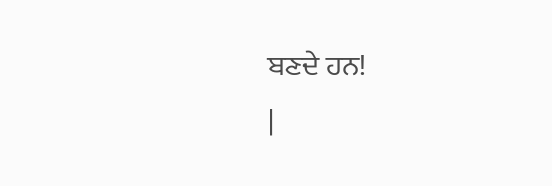ਬਣਦੇ ਹਨ!
|